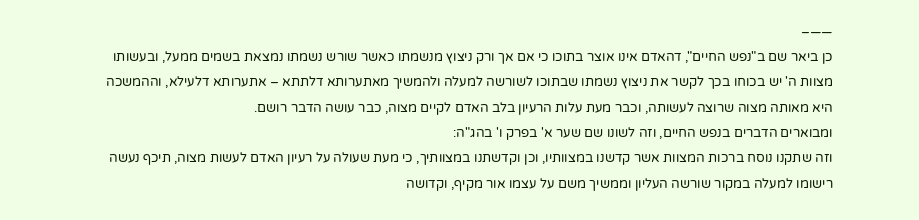——–
כן ביאר שם ב"נפש החיים", דהאדם אינו אוצר בתוכו כי אם אך ורק ניצוץ מנשמתו כאשר שורש נשמתו נמצאת בשמים ממעל, ובעשותו מצוות ה' יש בכוחו בכך לקשר את ניצוץ נשמתו שבתוכו לשורשה למעלה ולהמשיך מאתערותא דלתתא – אתערותא דלעילא, וההמשכה היא מאותה מצוה שרוצה לעשותה, וכבר מעת עלות הרעיון בלב האדם לקיים מצוה, כבר עושה הדבר רושם.
ומבוארים הדברים בנפש החיים, וזה לשונו שם שער א' בפרק ו' בהג"ה:
וזה שתקנו נוסח ברכות המצוות אשר קדשנו במצוותיו, וכן וקדשתנו במצוותיך, כי מעת שעולה על רעיון האדם לעשות מצוה, תיכף נעשה רישומו למעלה במקור שורשה העליון וממשיך משם על עצמו אור מקיף, וקדושה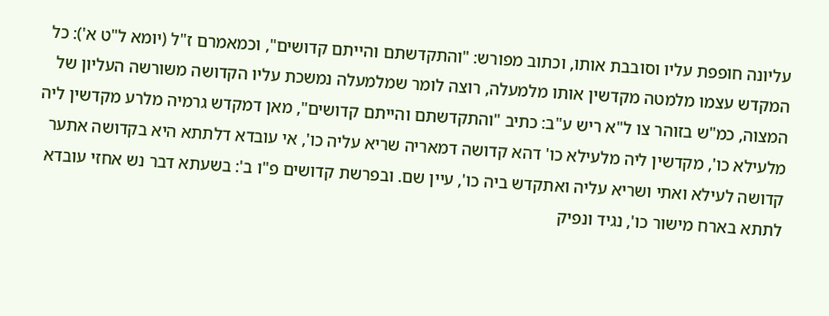עליונה חופפת עליו וסובבת אותו, וכתוב מפורש: "והתקדשתם והייתם קדושים", וכמאמרם ז"ל (יומא ל"ט א'): כל המקדש עצמו מלמטה מקדשין אותו מלמעלה, רוצה לומר שמלמעלה נמשכת עליו הקדושה משורשה העליון של המצוה, כמ"ש בזוהר צו ל"א ריש ע"ב: כתיב "והתקדשתם והייתם קדושים", מאן דמקדש גרמיה מלרע מקדשין ליה מלעילא כו', מקדשין ליה מלעילא כו' דהא קדושה דמאריה שריא עליה כו', אי עובדא דלתתא היא בקדושה אתער קדושה לעילא ואתי ושריא עליה ואתקדש ביה כו', עיין שם. ובפרשת קדושים פ"ו ב': בשעתא דבר נש אחזי עובדא לתתא בארח מישור כו', נגיד ונפיק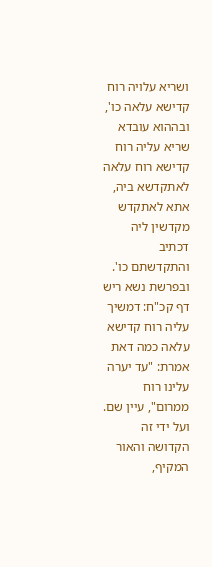ושריא עלויה רוח קדישא עלאה כו', ובההוא עובדא שריא עליה רוח קדישא רוח עלאה לאתקדשא ביה, אתא לאתקדש מקדשין ליה דכתיב והתקדשתם כו'. ובפרשת נשא ריש דף קכ"ח: דמשיך עליה רוח קדישא עלאה כמה דאת אמרת: "עד יערה עלינו רוח ממרום", עיין שם.
ועל ידי זה הקדושה והאור המקיף,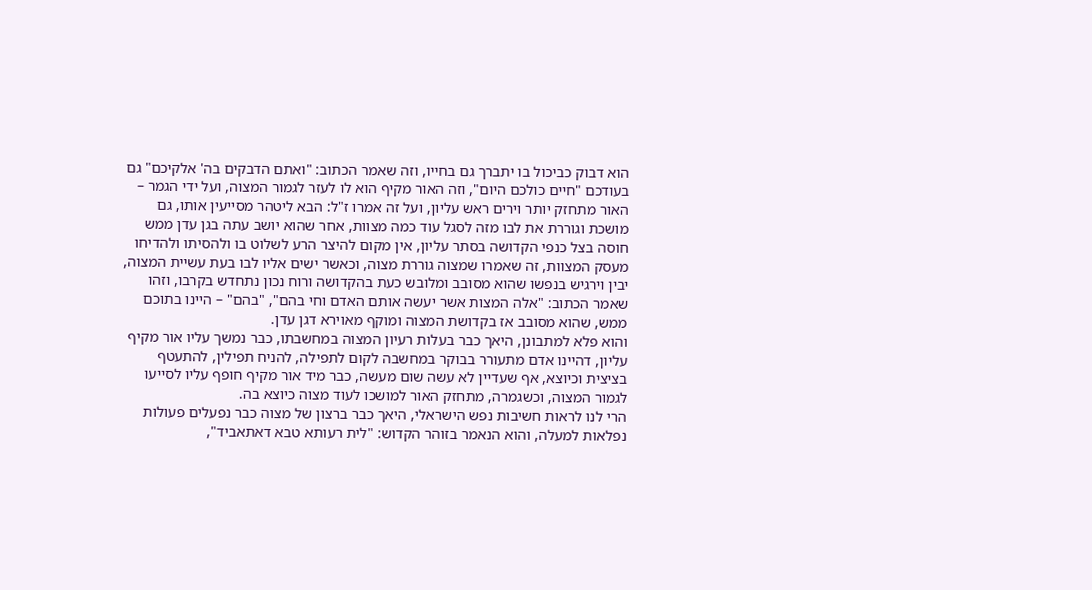הוא דבוק כביכול בו יתברך גם בחייו, וזה שאמר הכתוב: "ואתם הדבקים בה' אלקיכם" גם בעודכם "חיים כולכם היום", וזה האור מקיף הוא לו לעזר לגמור המצוה, ועל ידי הגמר – האור מתחזק יותר וירים ראש עליון, ועל זה אמרו ז"ל: הבא ליטהר מסייעין אותו, גם מושכת וגוררת את לבו מזה לסגל עוד כמה מצוות, אחר שהוא יושב עתה בגן עדן ממש חוסה בצל כנפי הקדושה בסתר עליון, אין מקום להיצר הרע לשלוט בו ולהסיתו ולהדיחו מעסק המצוות, זה שאמרו שמצוה גוררת מצוה, וכאשר ישים אליו לבו בעת עשיית המצוה, יבין וירגיש בנפשו שהוא מסובב ומלובש כעת בהקדושה ורוח נכון נתחדש בקרבו, וזהו שאמר הכתוב: "אלה המצות אשר יעשה אותם האדם וחי בהם", "בהם" – היינו בתוכם ממש, שהוא מסובב אז בקדושת המצוה ומוקף מאוירא דגן עדן.
והוא פלא למתבונן, היאך כבר בעלות רעיון המצוה במחשבתו, כבר נמשך עליו אור מקיף עליון, דהיינו אדם מתעורר בבוקר במחשבה לקום לתפילה, להניח תפילין, להתעטף בציצית וכיוצא, אף שעדיין לא עשה שום מעשה, כבר מיד אור מקיף חופף עליו לסייעו לגמור המצוה, וכשגמרה, מתחזק האור למושכו לעוד מצוה כיוצא בה.
הרי לנו לראות חשיבות נפש הישראלי, היאך כבר ברצון של מצוה כבר נפעלים פעולות נפלאות למעלה, והוא הנאמר בזוהר הקדוש: "לית רעותא טבא דאתאביד",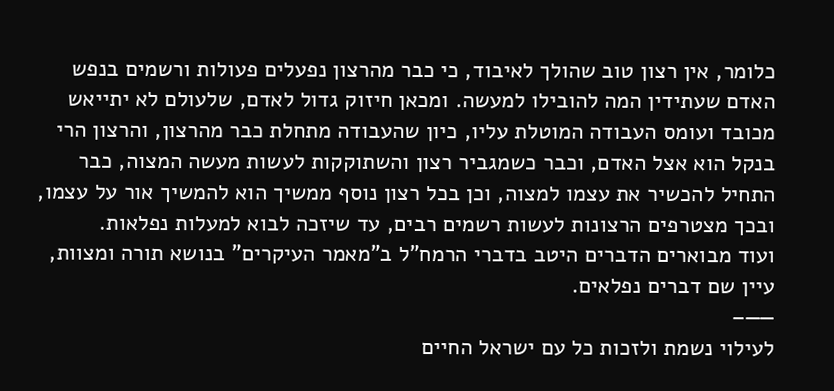כלומר, אין רצון טוב שהולך לאיבוד, כי כבר מהרצון נפעלים פעולות ורשמים בנפש האדם שעתידין המה להובילו למעשה. ומכאן חיזוק גדול לאדם, שלעולם לא יתייאש מכובד ועומס העבודה המוטלת עליו, כיון שהעבודה מתחלת כבר מהרצון, והרצון הרי בנקל הוא אצל האדם, וכבר כשמגביר רצון והשתוקקות לעשות מעשה המצוה, כבר התחיל להכשיר את עצמו למצוה, וכן בכל רצון נוסף ממשיך הוא להמשיך אור על עצמו, ובכך מצטרפים הרצונות לעשות רשמים רבים, עד שיזכה לבוא למעלות נפלאות.
ועוד מבוארים הדברים היטב בדברי הרמח"ל ב"מאמר העיקרים" בנושא תורה ומצוות, עיין שם דברים נפלאים.
——–
לעילוי נשמת ולזכות כל עם ישראל החיים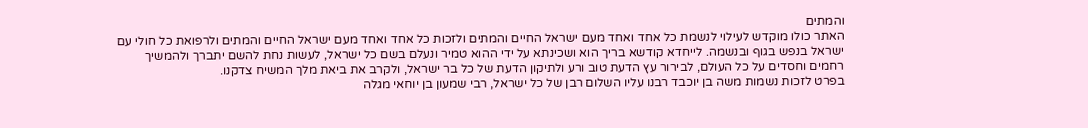והמתים
האתר כולו מוקדש לעילוי לנשמת כל אחד ואחד מעם ישראל החיים והמתים ולזכות כל אחד ואחד מעם ישראל החיים והמתים ולרפואת כל חולי עם ישראל בנפש בגוף ובנשמה. לייחדא קודשא בריך הוא ושכינתא על ידי ההוא טמיר ונעלם בשם כל ישראל, לעשות נחת להשם יתברך ולהמשיך רחמים וחסדים על כל העולם, לבירור עץ הדעת טוב ורע ולתיקון הדעת של כל בר ישראל, ולקרב את ביאת מלך המשיח צדקנו.
בפרט לזכות נשמות משה בן יוכבד רבנו עליו השלום רבן של כל ישראל, רבי שמעון בן יוחאי מגלה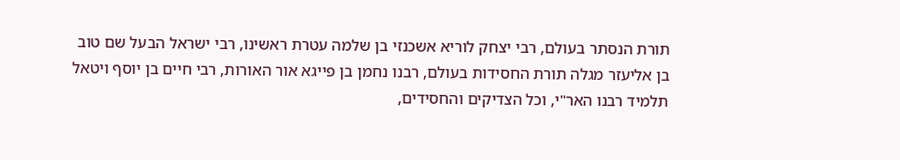תורת הנסתר בעולם, רבי יצחק לוריא אשכנזי בן שלמה עטרת ראשינו, רבי ישראל הבעל שם טוב בן אליעזר מגלה תורת החסידות בעולם, רבנו נחמן בן פייגא אור האורות, רבי חיים בן יוסף ויטאל תלמיד רבנו האר"י, וכל הצדיקים והחסידים,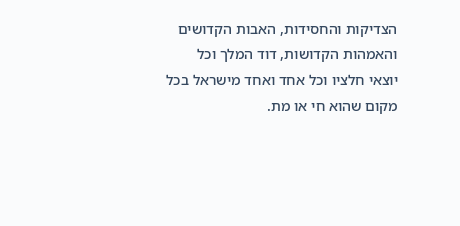הצדיקות והחסידות, האבות הקדושים והאמהות הקדושות, דוד המלך וכל יוצאי חלציו וכל אחד ואחד מישראל בכל מקום שהוא חי או מת.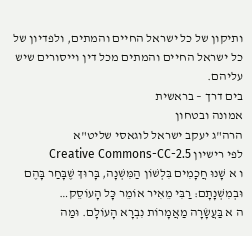ותיקון של כל ישראל החיים והמתים, ולפדיון של כל ישראל החיים והמתים מכל דין וייסורים שיש עליהם.
בים דרך – בראשית
אמונה ובטחון
הרה"ג יעקב ישראל לוגאסי שליט"א
לפי רישיון Creative Commons-CC-2.5
ו א שָׁנוּ חֲכָמִים בִּלְשׁוֹן הַמִּשְׁנָה, בָּרוּךְ שֶׁבָּחַר בָּהֶם וּבְמִשְׁנָתָם: רַבִּי מֵאִיר אוֹמֵר כָּל הָעוֹסֵק…
ה א בַּעֲשָׂרָה מַאֲמָרוֹת נִבְרָא הָעוֹלָם. וּמַה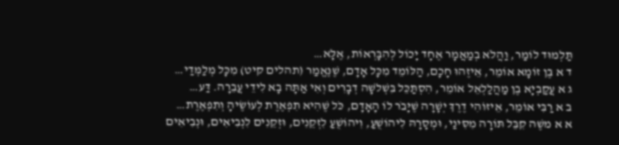תַּלְמוּד לוֹמַר, וַהֲלֹא בְמַאֲמָר אֶחָד יָכוֹל לְהִבָּרְאוֹת, אֶלָּא…
ד א בֶּן זוֹמָא אוֹמֵר, אֵיזֶהוּ חָכָם, הַלּוֹמֵד מִכָּל אָדָם, שֶׁנֶּאֱמַר (תהלים קיט) מִכָּל מְלַמְּדַי…
ג א עֲקַבְיָא בֶן מַהֲלַלְאֵל אוֹמֵר, הִסְתַּכֵּל בִּשְׁלשָׁה דְבָרִים וְאִי אַתָּה בָא לִידֵי עֲבֵרָה. דַּע…
ב א רַבִּי אוֹמֵר, אֵיזוֹהִי דֶרֶךְ יְשָׁרָה שֶׁיָּבֹר לוֹ הָאָדָם, כֹּל שֶׁהִיא תִפְאֶרֶת לְעוֹשֶׂיהָ וְתִפְאֶרֶת…
א א משֶׁה קִבֵּל תּוֹרָה מִסִּינַי, וּמְסָרָהּ לִיהוֹשֻׁעַ, וִיהוֹשֻׁעַ לִזְקֵנִים, וּזְקֵנִים לִנְבִיאִים, וּנְבִיאִים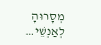מְסָרוּהָ לְאַנְשֵׁי…